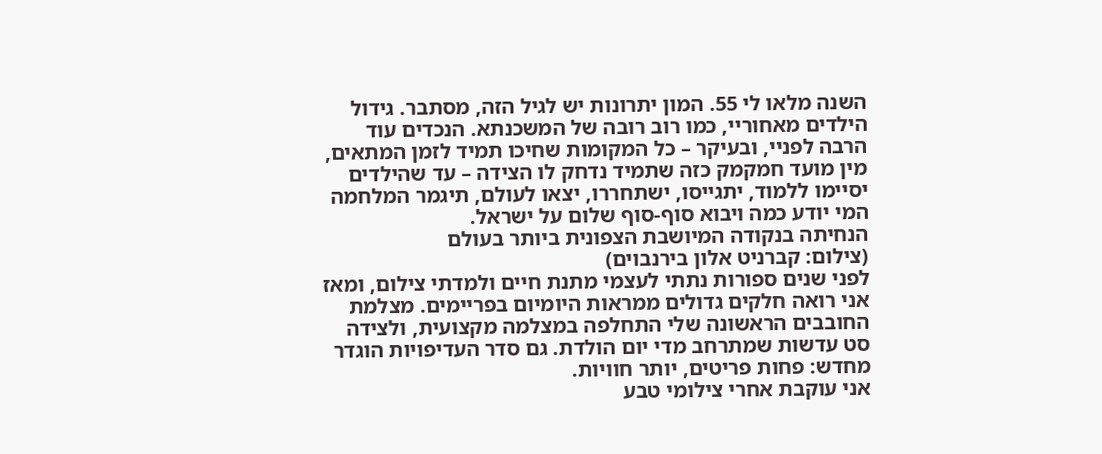השנה מלאו לי 55. המון יתרונות יש לגיל הזה, מסתבר. גידול הילדים מאחוריי, כמו רוב רובה של המשכנתא. הנכדים עוד הרבה לפניי, ובעיקר – כל המקומות שחיכו תמיד לזמן המתאים, מין מועד חמקמק כזה שתמיד נדחק לו הצידה – עד שהילדים יסיימו ללמוד, יתגייסו, ישתחררו, יצאו לעולם, תיגמר המלחמה המי יודע כמה ויבוא סוף-סוף שלום על ישראל.
הנחיתה בנקודה המיושבת הצפונית ביותר בעולם
(צילום: קברניט אלון בירנבוים)
לפני שנים ספורות נתתי לעצמי מתנת חיים ולמדתי צילום, ומאז אני רואה חלקים גדולים ממראות היומיום בפריימים. מצלמת החובבים הראשונה שלי התחלפה במצלמה מקצועית, ולצידה סט עדשות שמתרחב מדי יום הולדת. גם סדר העדיפויות הוגדר מחדש: פחות פריטים, יותר חוויות.
אני עוקבת אחרי צילומי טבע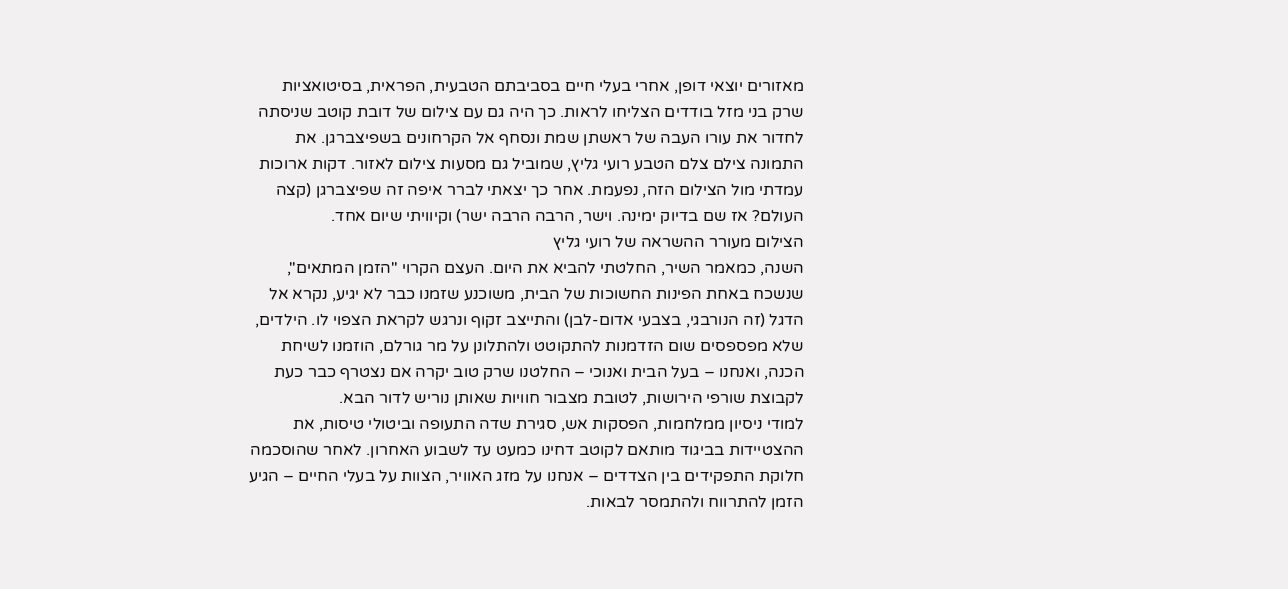מאזורים יוצאי דופן, אחרי בעלי חיים בסביבתם הטבעית, הפראית, בסיטואציות שרק בני מזל בודדים הצליחו לראות. כך היה גם עם צילום של דובת קוטב שניסתה לחדור את עורו העבה של ראשתן שמת ונסחף אל הקרחונים בשפיצברגן. את התמונה צילם צלם הטבע רועי גליץ, שמוביל גם מסעות צילום לאזור. דקות ארוכות עמדתי מול הצילום הזה, נפעמת. אחר כך יצאתי לברר איפה זה שפיצברגן (קצה העולם? אז שם בדיוק ימינה. וישר, הרבה הרבה ישר) וקיוויתי שיום אחד.
הצילום מעורר ההשראה של רועי גליץ
השנה, כמאמר השיר, החלטתי להביא את היום. העצם הקרוי "הזמן המתאים", שנשכח באחת הפינות החשוכות של הבית, משוכנע שזמנו כבר לא יגיע, נקרא אל הדגל (זה הנורבגי, בצבעי אדום-לבן) והתייצב זקוף ונרגש לקראת הצפוי לו. הילדים, שלא מפספסים שום הזדמנות להתקוטט ולהתלונן על מר גורלם, הוזמנו לשיחת הכנה, ואנחנו – בעל הבית ואנוכי – החלטנו שרק טוב יקרה אם נצטרף כבר כעת לקבוצת שורפי הירושות, לטובת מצבור חוויות שאותן נוריש לדור הבא.
למודי ניסיון ממלחמות, הפסקות אש, סגירת שדה התעופה וביטולי טיסות, את ההצטיידות בביגוד מותאם לקוטב דחינו כמעט עד לשבוע האחרון. לאחר שהוסכמה חלוקת התפקידים בין הצדדים – אנחנו על מזג האוויר, הצוות על בעלי החיים – הגיע הזמן להתרווח ולהתמסר לבאות.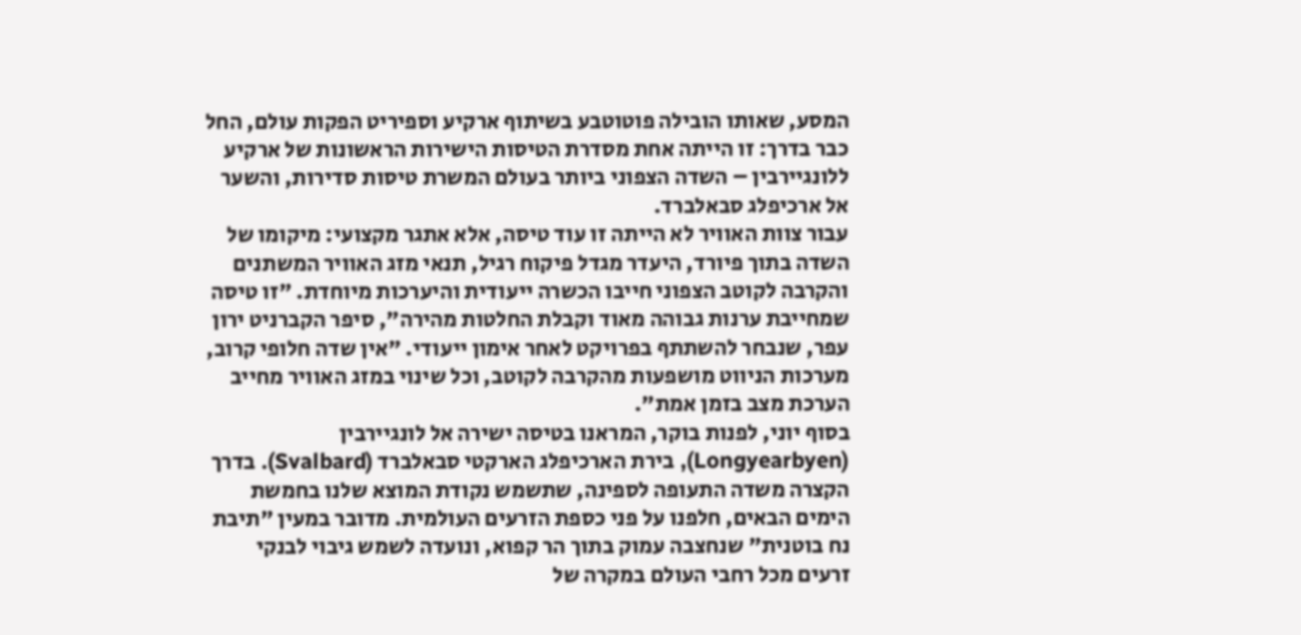המסע, שאותו הובילה פוטוטבע בשיתוף ארקיע וספיריט הפקות עולם, החל כבר בדרך: זו הייתה אחת מסדרת הטיסות הישירות הראשונות של ארקיע ללונגיירבין – השדה הצפוני ביותר בעולם המשרת טיסות סדירות, והשער אל ארכיפלג סבאלברד.
עבור צוות האוויר לא הייתה זו עוד טיסה, אלא אתגר מקצועי: מיקומו של השדה בתוך פיורד, היעדר מגדל פיקוח רגיל, תנאי מזג האוויר המשתנים והקרבה לקוטב הצפוני חייבו הכשרה ייעודית והיערכות מיוחדת. "זו טיסה שמחייבת ערנות גבוהה מאוד וקבלת החלטות מהירה", סיפר הקברניט ירון עפר, שנבחר להשתתף בפרויקט לאחר אימון ייעודי. "אין שדה חלופי קרוב, מערכות הניווט מושפעות מהקרבה לקוטב, וכל שינוי במזג האוויר מחייב הערכת מצב בזמן אמת".
בסוף יוני, לפנות בוקר, המראנו בטיסה ישירה אל לונגיירבין (Longyearbyen), בירת הארכיפלג הארקטי סבאלברד (Svalbard). בדרך הקצרה משדה התעופה לספינה, שתשמש נקודת המוצא שלנו בחמשת הימים הבאים, חלפנו על פני כספת הזרעים העולמית. מדובר במעין "תיבת נח בוטנית" שנחצבה עמוק בתוך הר קפוא, ונועדה לשמש גיבוי לבנקי זרעים מכל רחבי העולם במקרה של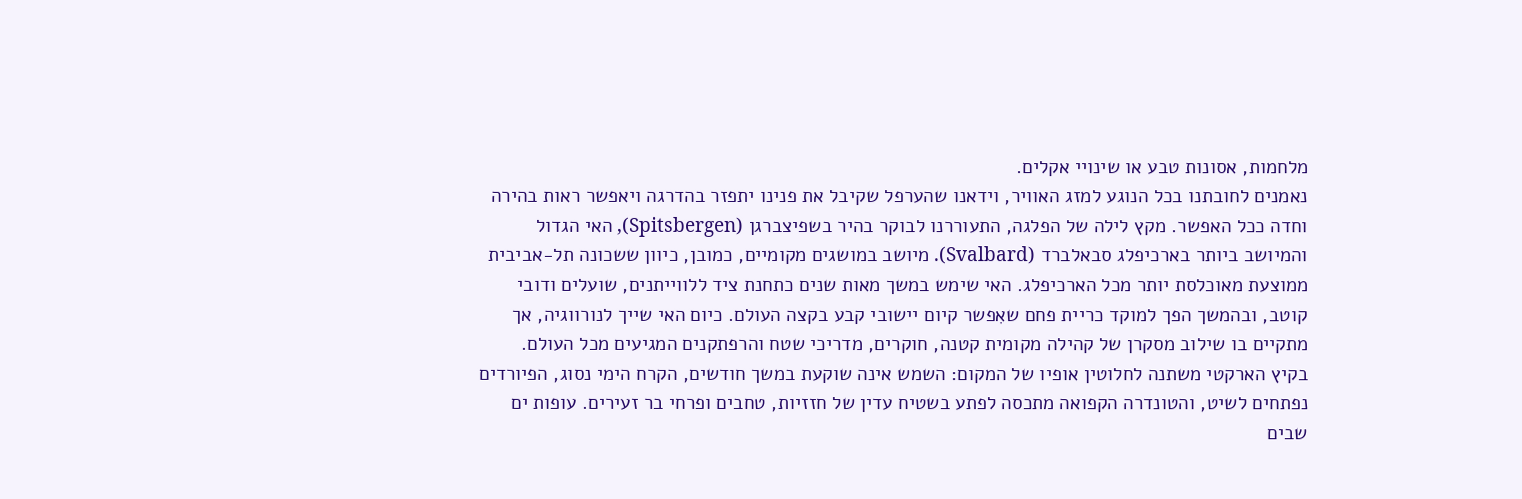מלחמות, אסונות טבע או שינויי אקלים.
נאמנים לחובתנו בכל הנוגע למזג האוויר, וידאנו שהערפל שקיבל את פנינו יתפזר בהדרגה ויאפשר ראות בהירה וחדה ככל האפשר. מקץ לילה של הפלגה, התעוררנו לבוקר בהיר בשפיצברגן (Spitsbergen), האי הגדול והמיושב ביותר בארכיפלג סבאלברד (Svalbard). מיושב במושגים מקומיים, כמובן, כיוון ששכונה תל-אביבית ממוצעת מאוכלסת יותר מכל הארכיפלג. האי שימש במשך מאות שנים כתחנת ציד ללווייתנים, שועלים ודובי קוטב, ובהמשך הפך למוקד כריית פחם שאִפשר קיום יישובי קבע בקצה העולם. כיום האי שייך לנורווגיה, אך מתקיים בו שילוב מסקרן של קהילה מקומית קטנה, חוקרים, מדריכי שטח והרפתקנים המגיעים מכל העולם.
בקיץ הארקטי משתנה לחלוטין אופיו של המקום: השמש אינה שוקעת במשך חודשים, הקרח הימי נסוג, הפיורדים נפתחים לשיט, והטונדרה הקפואה מתכסה לפתע בשטיח עדין של חזזיות, טחבים ופרחי בר זעירים. עופות ים שבים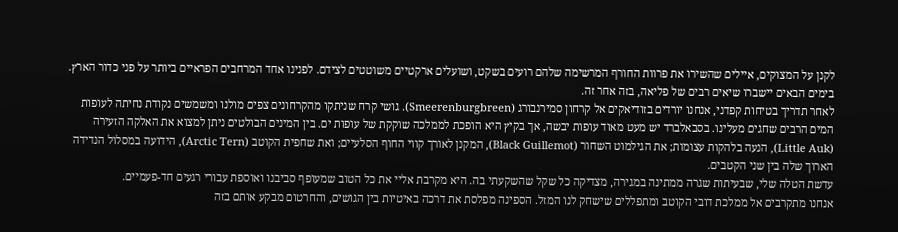לקנן על המצוקים, איילים שהשירו את פרוות החורף המרשימה שלהם רועים בשקט, ושועלים ארקטיים משוטטים לצידם. לפנינו אחד המרחבים הפראיים ביותר על פני כדור הארץ. בימים הבאים יישברו שיאים רבים של פליאה, בזה אחר זה.
לאחר תדריך בטיחות קפדני, אנחנו יורדים בזודיאקים אל קרחון סמירנבורג (Smeerenburgbreen). גושי קרח שניתקו מהקרחונים צפים מולנו ומשמשים נקודת נחיתה לעופות המים הרבים שחגים מעלינו. בסבאלברד יש מעט מאוד עופות יבשה, אך בקיץ היא הופכת לממלכה שוקקת של עופות ים. בין המינים הבולטים ניתן למצוא את האלקה הזעירה (Little Auk), הנעה בלהקות עצומות; את הגילמוט השחור (Black Guillemot), המקנן לאורך קווי החוף הסלעיים; ואת שחפית הקוטב (Arctic Tern), הידועה במסלול הנדידה הארוך שלה בין שני הקטבים.
עדשת הטלה שלי, שבעיתות שגרה ממתינה במגירה, מצדיקה כל שקל שהשקעתי בה. היא מקרבת אליי את כל הטוב שמעופף סביבנו ואוספת עבורי רגעים חד-פעמיים.
אנחנו מתקרבים אל ממלכת דובי הקוטב ומתפללים שישחק לנו המזל. הספינה מפלסת את דרכה באיטיות בין הגושים, והחרטום מבקע אותם בזה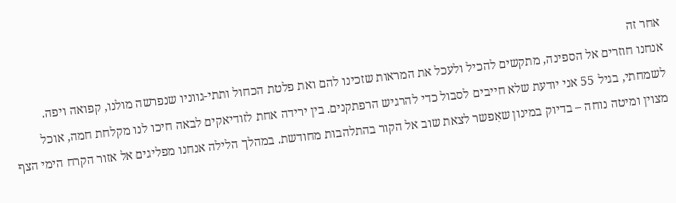אחר זה
אנחנו חוזרים אל הספינה, מתקשים להכיל ולעכל את המראות שזכינו להם ואת פלטת הכחול ותתי-גווניו שנפרשה מולנו, קפואה ויפה. לשמחתי, בגיל 55 אני יודעת שלא חייבים לסבול כדי להרגיש הרפתקנים. בין ירידה אחת לזודיאקים לבאה חיכו לנו מקלחת חמה, אוכל מצוין ומיטה נוחה – בדיוק במינון שאִפשר לצאת שוב אל הקור בהתלהבות מחודשת. במהלך הלילה אנחנו מפליגים אל אזור הקרח הימי הצף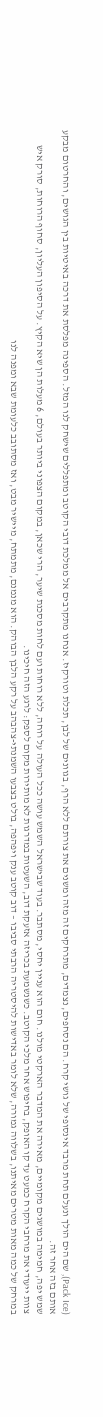(Pack Ice), שם הים הולך ונעלם תחת מרבד אינסופי של גושי קרח. הם נסחפים, נצמדים, מתרחקים זה מזה ומשנים את צורתם ללא הרף, בגוונים של לבן, תכלת וטורקיז. אנחנו מתקרבים אל ממלכת דובי הקוטב ומתפללים שישחק לנו המזל. הספינה מפלסת את דרכה באיטיות בין הגושים, והחרטום מבקע אותם בזה אחר זה.
שמש יפה, חמימה במושגים מקומיים, מאירה את המדבר הארקטי מולנו. חום הוא עניין יחסי, מסתבר. בעוד שבישראל השמש עושה ככל העולה על רוחה, ללא רוחות ועם לחות מסכנת שיער, הרי שכאן, במקום הצפוני ביותר בעולם, 6 מעלות הן שיא הקיץ. על הסיפון העליון, סחוף הרוחות, סורק איש צוות ייעודי את מרחבי הקרח כמעט עד קו האופק, בחיפוש אחר מלכי הקוטב. כשנשמעת בכריזה אזעקת דוב, השעטות במדרגות לא מותירות מקום לספק: לרגע הזה חיכינו.
במרחק של כמה מאות מטרים מאיתנו, בשלווה גמורה, שלא לומר באדישות להיסטריה הרבתי סביבו – דוב קוטב ענק ויפהפה, בולט בצבעו השמנתי-צהבהב על רקע הלבן הבוהק. הוא מנמנם, מתמתח, מיישיר מבט, ואז מסתובב כלעומת שבא ומפנה לנו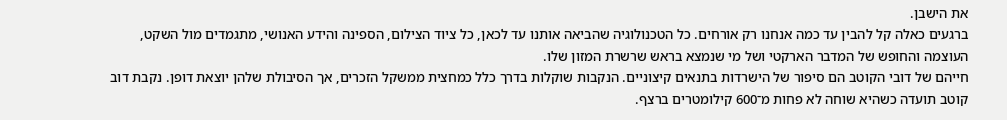את הישבן.
ברגעים כאלה קל להבין עד כמה אנחנו רק אורחים. כל הטכנולוגיה שהביאה אותנו עד לכאן, כל ציוד הצילום, הספינה והידע האנושי, מתגמדים מול השקט, העוצמה והחופש של המדבר הארקטי ושל מי שנמצא בראש שרשרת המזון שלו.
חייהם של דובי הקוטב הם סיפור של הישרדות בתנאים קיצוניים. הנקבות שוקלות בדרך כלל כמחצית ממשקל הזכרים, אך הסיבולת שלהן יוצאת דופן. נקבת דוב קוטב תועדה כשהיא שוחה לא פחות מ־600 קילומטרים ברצף.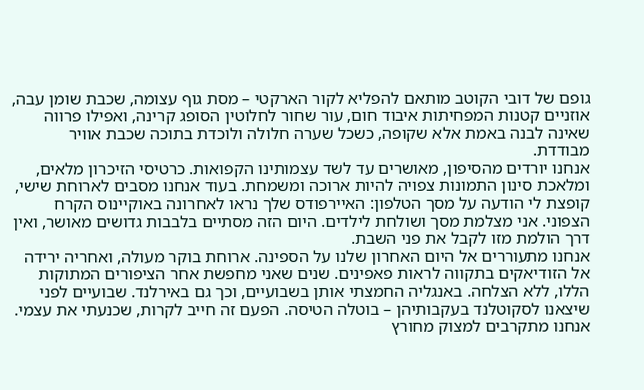גופם של דובי הקוטב מותאם להפליא לקור הארקטי – מסת גוף עצומה, שכבת שומן עבה, אוזניים קטנות המפחיתות איבוד חום, עור שחור לחלוטין הסופג קרינה, ואפילו פרווה שאינה לבנה באמת אלא שקופה, כשכל שערה חלולה ולוכדת בתוכה שכבת אוויר מבודדת.
אנחנו יורדים מהסיפון, מאושרים עד לשד עצמותינו הקפואות. כרטיסי הזיכרון מלאים, ומלאכת סינון התמונות צפויה להיות ארוכה ומשמחת. בעוד אנחנו מסבים לארוחת שישי, קופצת לי הודעה על מסך הטלפון: האיירפודס שלך נראו לאחרונה באוקיינוס הקרח הצפוני. אני מצלמת מסך ושולחת לילדים. היום הזה מסתיים בלבבות גדושים מאושר, ואין דרך הולמת מזו לקבל את פני השבת.
אנחנו מתעוררים אל היום האחרון שלנו על הספינה. ארוחת בוקר מעולה, ואחריה ירידה אל הזודיאקים בתקווה לראות פאפינים. שנים שאני מחפשת אחר הציפורים המתוקות הללו, ללא הצלחה. באנגליה החמצתי אותן בשבועיים, וכך גם באירלנד. שבועיים לפני שיצאנו לסקוטלנד בעקבותיהן – בוטלה הטיסה. הפעם זה חייב לקרות, שכנעתי את עצמי.
אנחנו מתקרבים למצוק מחורץ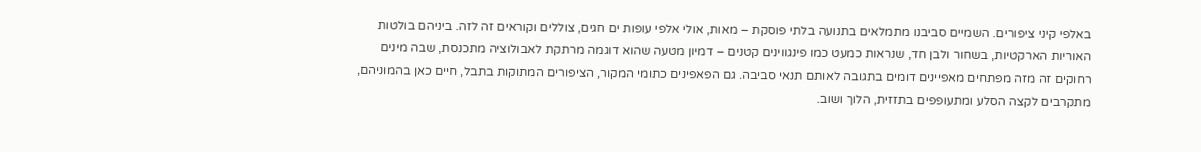באלפי קיני ציפורים. השמיים סביבנו מתמלאים בתנועה בלתי פוסקת – מאות, אולי אלפי עופות ים חגים, צוללים וקוראים זה לזה. ביניהם בולטות האוריות הארקטיות, בשחור ולבן חד, שנראות כמעט כמו פינגווינים קטנים – דמיון מטעה שהוא דוגמה מרתקת לאבולוציה מתכנסת, שבה מינים רחוקים זה מזה מפתחים מאפיינים דומים בתגובה לאותם תנאי סביבה. גם הפאפינים כתומי המקור, הציפורים המתוקות בתבל, חיים כאן בהמוניהם, מתקרבים לקצה הסלע ומתעופפים בתזזית, הלוך ושוב.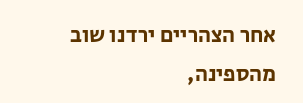אחר הצהריים ירדנו שוב מהספינה,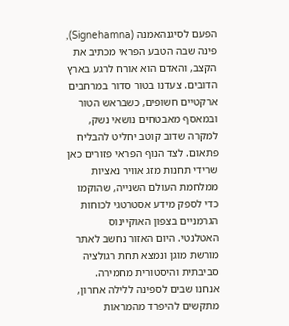הפעם לסיגנהאמנה (Signehamna), פינה שבה הטבע הפראי מכתיב את הקצב, והאדם הוא אורח לרגע בארץ הדובים. צעדנו בטור סדור במרחבים ארקטיים חשופים, כשבראש הטור ובמאסף מאבטחים נושאי נשק, למקרה שדוב קוטב יחליט להבליח פתאום. לצד הנוף הפראי פזורים כאן שרידי תחנות מזג אוויר נאציות ממלחמת העולם השנייה, שהוקמו כדי לספק מידע אסטרטגי לכוחות הגרמניים בצפון האוקיינוס האטלנטי. היום האזור נחשב לאתר מורשת מוגן ונמצא תחת רגולציה סביבתית והיסטורית מחמירה.
אנחנו שבים לספינה ללילה אחרון, מתקשים להיפרד מהמראות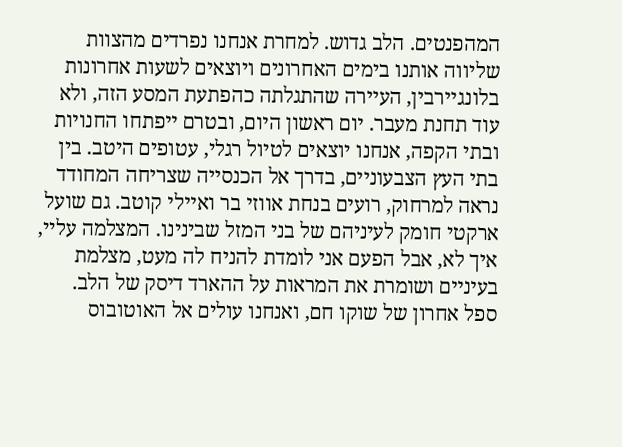המהפנטים. הלב גדוש. למחרת אנחנו נפרדים מהצוות שליווה אותנו בימים האחרונים ויוצאים לשעות אחרונות בלונגיירבין, העיירה שהתגלתה כהפתעת המסע הזה, ולא עוד תחנת מעבר. יום ראשון היום, ובטרם ייפתחו החנויות ובתי הקפה, אנחנו יוצאים לטיול רגלי, עטופים היטב. בין בתי העץ הצבעוניים, בדרך אל הכנסייה שצריחה המחודד נראה למרחוק, רועים בנחת אווזי בר ואיילי קוטב. גם שועל ארקטי חומק לעיניהם של בני המזל שבינינו. המצלמה עליי, איך לא, אבל הפעם אני לומדת להניח לה מעט, מצלמת בעיניים ושומרת את המראות על ההארד דיסק של הלב. ספל אחרון של שוקו חם, ואנחנו עולים אל האוטובוס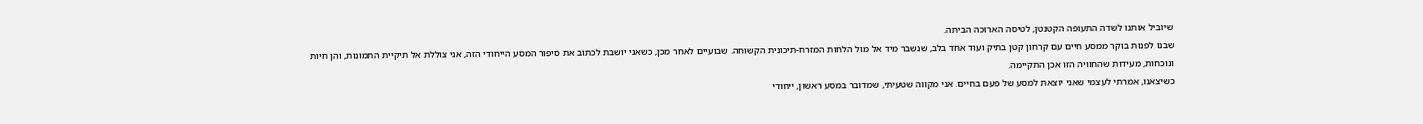שיוביל אותנו לשדה התעופה הקטנטן, לטיסה הארוכה הביתה.
שבנו לפנות בוקר ממסע חיים עם קרחון קטן בתיק ועוד אחד בלב, שנשבר מיד אל מול הלחות המזרח-תיכונית הקשוחה. שבועיים לאחר מכן, כשאני יושבת לכתוב את סיפור המסע הייחודי הזה, אני צוללת אל תיקיית התמונות, והן חיות ונוכחות, מעידות שהחוויה הזו אכן התקיימה.
כשיצאנו, אמרתי לעצמי שאני יוצאת למסע של פעם בחיים. אני מקווה שטעיתי, שמדובר במסע ראשון, ייחודי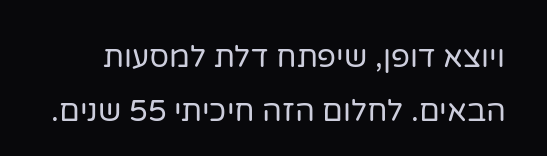ויוצא דופן, שיפתח דלת למסעות הבאים. לחלום הזה חיכיתי 55 שנים.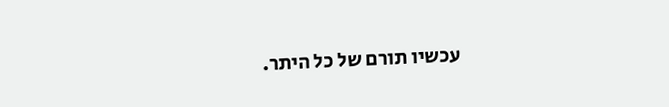עכשיו תורם של כל היתר.